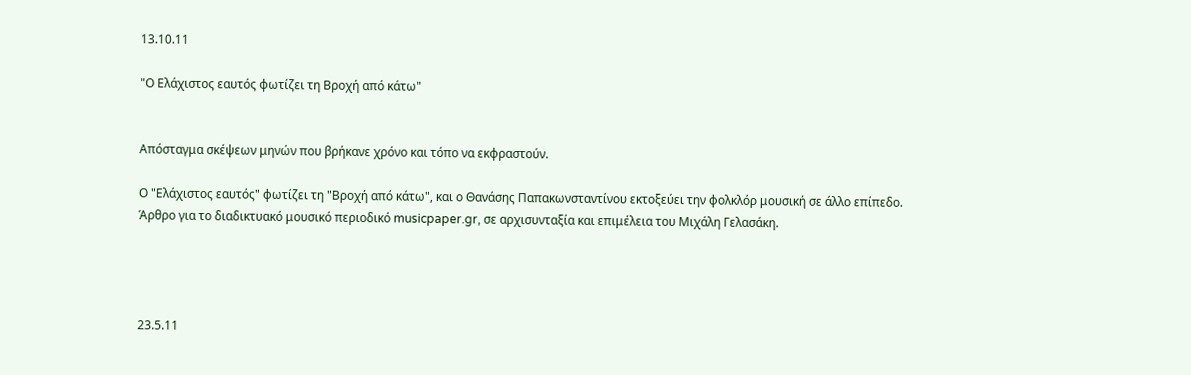13.10.11

"Ο Ελάχιστος εαυτός φωτίζει τη Βροχή από κάτω"


Απόσταγμα σκέψεων μηνών που βρήκανε χρόνο και τόπο να εκφραστούν.

Ο "Ελάχιστος εαυτός" φωτίζει τη "Βροχή από κάτω", και ο Θανάσης Παπακωνσταντίνου εκτοξεύει την φολκλόρ μουσική σε άλλο επίπεδο. Άρθρο για το διαδικτυακό μουσικό περιοδικό musicpaper.gr, σε αρχισυνταξία και επιμέλεια του Μιχάλη Γελασάκη.




23.5.11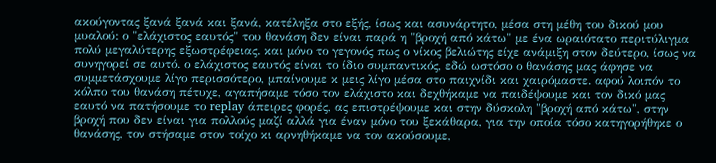ακούγοντας ξανά ξανά και ξανά, κατέληξα στο εξής, ίσως και ασυνάρτητο, μέσα στη μέθη του δικού μου μυαλού: ο "ελάχιστος εαυτός" του θανάση δεν είναι παρά η "βροχή από κάτω" με ένα ωραιότατο περιτύλιγμα πολύ μεγαλύτερης εξωστρέφειας. και μόνο το γεγονός πως ο νίκος βελιώτης είχε ανάμιξη στον δεύτερο, ίσως να συνηγορεί σε αυτό. ο ελάχιστος εαυτός είναι το ίδιο συμπαντικός, εδώ ωστόσο ο θανάσης μας άφησε να συμμετάσχουμε λίγο περισσότερο, μπαίνουμε κ μεις λίγο μέσα στο παιχνίδι και χαιρόμαστε. αφού λοιπόν το κόλπο του θανάση πέτυχε, αγαπήσαμε τόσο τον ελάχιστο και δεχθήκαμε να παιδέψουμε και τον δικό μας εαυτό να πατήσουμε το replay άπειρες φορές, ας επιστρέψουμε και στην δύσκολη "βροχή από κάτω", στην βροχή που δεν είναι για πολλούς μαζί αλλά για έναν μόνο του ξεκάθαρα, για την οποία τόσο κατηγορήθηκε ο θανάσης, τον στήσαμε στον τοίχο κι αρνηθήκαμε να τον ακούσουμε,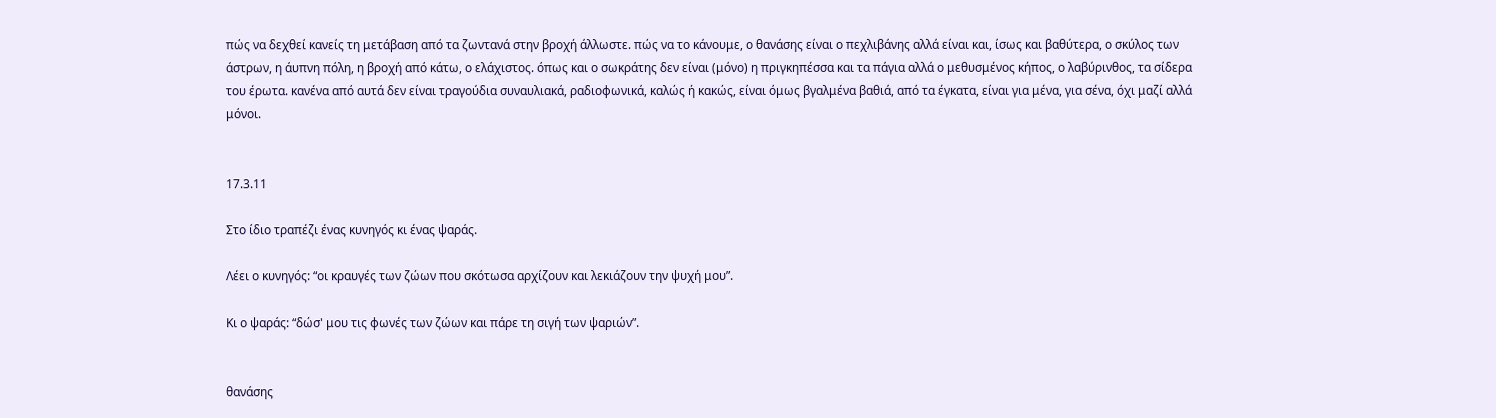πώς να δεχθεί κανείς τη μετάβαση από τα ζωντανά στην βροχή άλλωστε. πώς να το κάνουμε, ο θανάσης είναι ο πεχλιβάνης αλλά είναι και, ίσως και βαθύτερα, ο σκύλος των άστρων, η άυπνη πόλη, η βροχή από κάτω, ο ελάχιστος. όπως και ο σωκράτης δεν είναι (μόνο) η πριγκηπέσσα και τα πάγια αλλά ο μεθυσμένος κήπος, ο λαβύρινθος, τα σίδερα του έρωτα. κανένα από αυτά δεν είναι τραγούδια συναυλιακά, ραδιοφωνικά, καλώς ή κακώς, είναι όμως βγαλμένα βαθιά, από τα έγκατα, είναι για μένα, για σένα, όχι μαζί αλλά μόνοι.


17.3.11

Στο ίδιο τραπέζι ένας κυνηγός κι ένας ψαράς.

Λέει ο κυνηγός: “οι κραυγές των ζώων που σκότωσα αρχίζουν και λεκιάζουν την ψυχή μου”.

Κι ο ψαράς: “δώσ' μου τις φωνές των ζώων και πάρε τη σιγή των ψαριών”.


θανάσης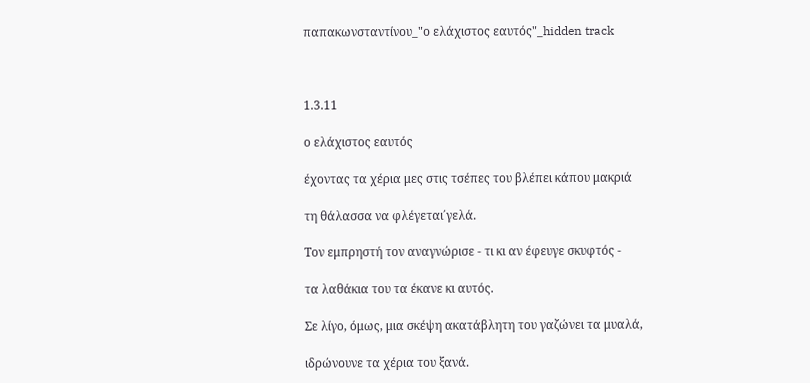παπακωνσταντίνου_"ο ελάχιστος εαυτός"_hidden track



1.3.11

ο ελάχιστος εαυτός

έχοντας τα χέρια μες στις τσέπες του βλέπει κάπου μακριά

τη θάλασσα να φλέγεται΄γελά.

Τον εμπρηστή τον αναγνώρισε - τι κι αν έφευγε σκυφτός -

τα λαθάκια του τα έκανε κι αυτός.

Σε λίγο, όμως, μια σκέψη ακατάβλητη του γαζώνει τα μυαλά,

ιδρώνουνε τα χέρια του ξανά.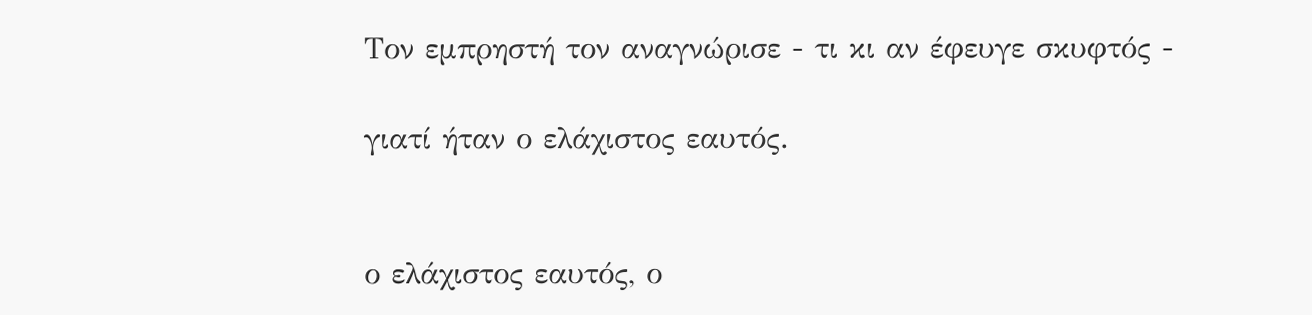Τον εμπρηστή τον αναγνώρισε - τι κι αν έφευγε σκυφτός -

γιατί ήταν ο ελάχιστος εαυτός.


ο ελάχιστος εαυτός, ο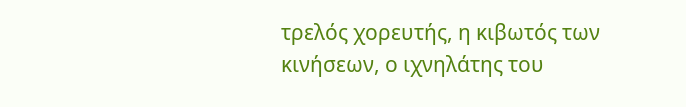τρελός χορευτής, η κιβωτός των κινήσεων, ο ιχνηλάτης του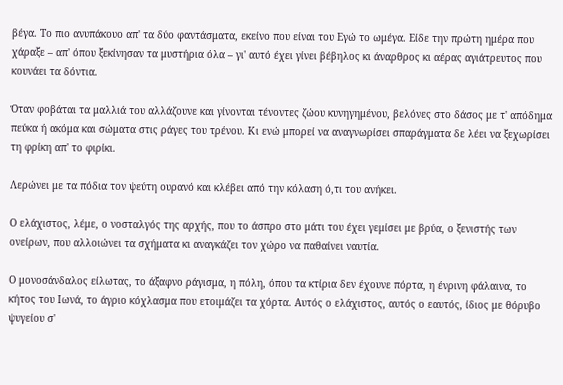βέγα. Το πιο ανυπάκουο απ' τα δύο φαντάσματα, εκείνο που είναι του Εγώ το ωμέγα. Είδε την πρώτη ημέρα που χάραξε – απ' όπου ξεκίνησαν τα μυστήρια όλα – γι' αυτό έχει γίνει βέβηλος κι άναρθρος κι αέρας αγιάτρευτος που κουνάει τα δόντια.

Όταν φοβάται τα μαλλιά του αλλάζουνε και γίνονται τένοντες ζώου κυνηγημένου, βελόνες στο δάσος με τ' απόδημα πεύκα ή ακόμα και σώματα στις ράγες του τρένου. Κι ενώ μπορεί να αναγνωρίσει σπαράγματα δε λέει να ξεχωρίσει τη φρίκη απ' το φιρίκι.

Λερώνει με τα πόδια τον ψεύτη ουρανό και κλέβει από την κόλαση ό,τι του ανήκει.

Ο ελάχιστος, λέμε, ο νοσταλγός της αρχής, που το άσπρο στο μάτι του έχει γεμίσει με βρύα, ο ξενιστής των ονείρων, που αλλοιώνει τα σχήματα κι αναγκάζει τον χώρο να παθαίνει ναυτία.

Ο μονοσάνδαλος είλωτας, το άξαφνο ράγισμα, η πόλη, όπου τα κτίρια δεν έχουνε πόρτα, η ένρινη φάλαινα, το κήτος του Ιωνά, το άγριο κόχλασμα που ετοιμάζει τα χόρτα. Αυτός ο ελάχιστος, αυτός ο εαυτός, ίδιος με θόρυβο ψυγείου σ'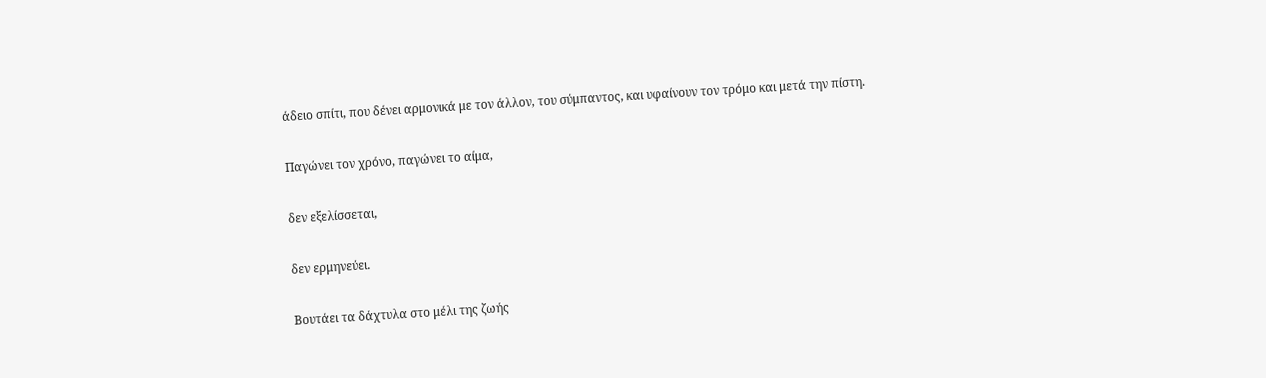άδειο σπίτι, που δένει αρμονικά με τον άλλον, του σύμπαντος, και υφαίνουν τον τρόμο και μετά την πίστη.

Παγώνει τον χρόνο, παγώνει το αίμα,

δεν εξελίσσεται,

δεν ερμηνεύει.

Βουτάει τα δάχτυλα στο μέλι της ζωής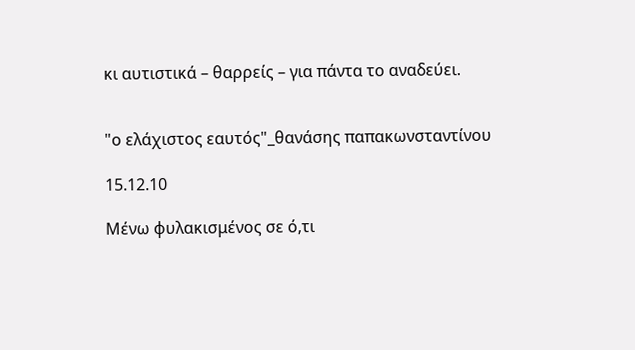κι αυτιστικά – θαρρείς – για πάντα το αναδεύει.


"ο ελάχιστος εαυτός"_θανάσης παπακωνσταντίνου

15.12.10

Μένω φυλακισμένος σε ό,τι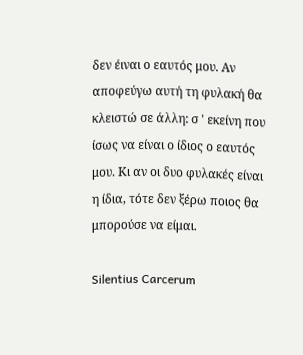δεν έιναι ο εαυτός μου. Αν αποφεύγω αυτή τη φυλακή θα κλειστώ σε άλλη: σ ' εκείνη που ίσως να είναι ο ίδιος ο εαυτός μου. Κι αν οι δυο φυλακές είναι η ίδια, τότε δεν ξέρω ποιος θα μπορούσε να είμαι.

Silentius Carcerum